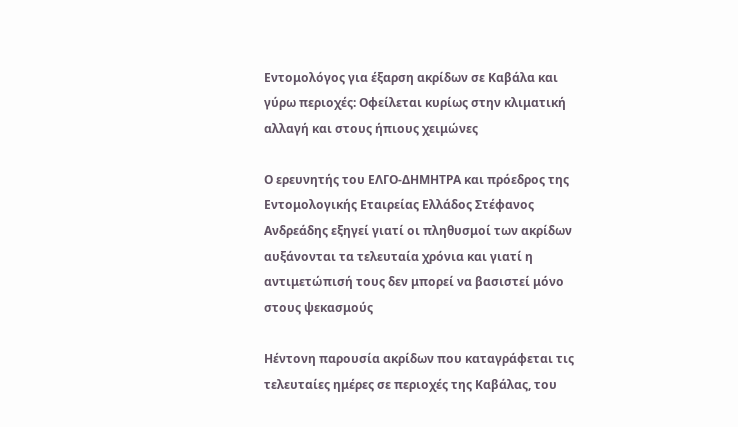Εντομολόγος για έξαρση ακρίδων σε Καβάλα και γύρω περιοχές: Οφείλεται κυρίως στην κλιματική αλλαγή και στους ήπιους χειμώνες

Ο ερευνητής του ΕΛΓΟ-ΔΗΜΗΤΡΑ και πρόεδρος της Εντομολογικής Εταιρείας Ελλάδος Στέφανος Ανδρεάδης εξηγεί γιατί οι πληθυσμοί των ακρίδων αυξάνονται τα τελευταία χρόνια και γιατί η αντιμετώπισή τους δεν μπορεί να βασιστεί μόνο στους ψεκασμούς

Ηέντονη παρουσία ακρίδων που καταγράφεται τις τελευταίες ημέρες σε περιοχές της Καβάλας, του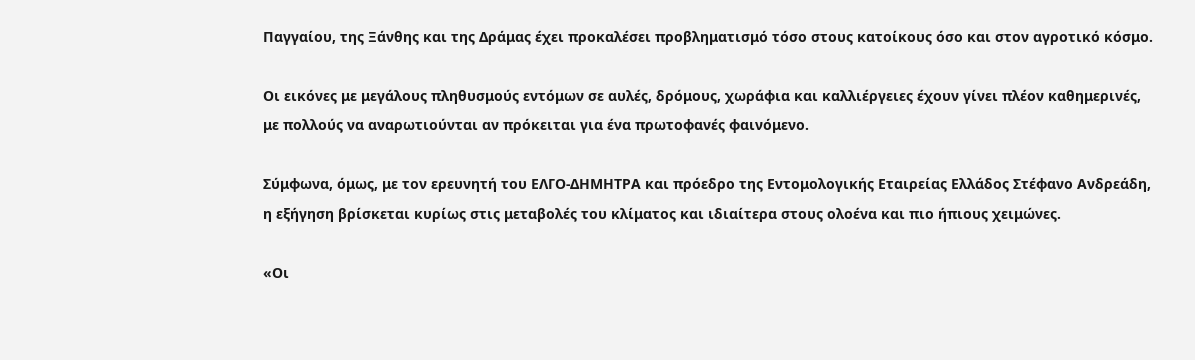Παγγαίου, της Ξάνθης και της Δράμας έχει προκαλέσει προβληματισμό τόσο στους κατοίκους όσο και στον αγροτικό κόσμο.

Οι εικόνες με μεγάλους πληθυσμούς εντόμων σε αυλές, δρόμους, χωράφια και καλλιέργειες έχουν γίνει πλέον καθημερινές, με πολλούς να αναρωτιούνται αν πρόκειται για ένα πρωτοφανές φαινόμενο.

Σύμφωνα, όμως, με τον ερευνητή του ΕΛΓΟ-ΔΗΜΗΤΡΑ και πρόεδρο της Εντομολογικής Εταιρείας Ελλάδος Στέφανο Ανδρεάδη, η εξήγηση βρίσκεται κυρίως στις μεταβολές του κλίματος και ιδιαίτερα στους ολοένα και πιο ήπιους χειμώνες.

«Οι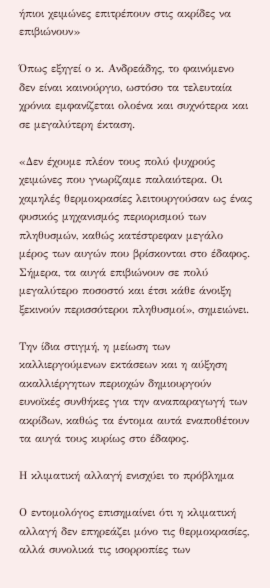ήπιοι χειμώνες επιτρέπουν στις ακρίδες να επιβιώνουν»

Όπως εξηγεί ο κ. Ανδρεάδης, το φαινόμενο δεν είναι καινούργιο, ωστόσο τα τελευταία χρόνια εμφανίζεται ολοένα και συχνότερα και σε μεγαλύτερη έκταση.

«Δεν έχουμε πλέον τους πολύ ψυχρούς χειμώνες που γνωρίζαμε παλαιότερα. Οι χαμηλές θερμοκρασίες λειτουργούσαν ως ένας φυσικός μηχανισμός περιορισμού των πληθυσμών, καθώς κατέστρεφαν μεγάλο μέρος των αυγών που βρίσκονται στο έδαφος. Σήμερα, τα αυγά επιβιώνουν σε πολύ μεγαλύτερο ποσοστό και έτσι κάθε άνοιξη ξεκινούν περισσότεροι πληθυσμοί», σημειώνει.

Την ίδια στιγμή, η μείωση των καλλιεργούμενων εκτάσεων και η αύξηση ακαλλιέργητων περιοχών δημιουργούν ευνοϊκές συνθήκες για την αναπαραγωγή των ακρίδων, καθώς τα έντομα αυτά εναποθέτουν τα αυγά τους κυρίως στο έδαφος.

Η κλιματική αλλαγή ενισχύει το πρόβλημα

Ο εντομολόγος επισημαίνει ότι η κλιματική αλλαγή δεν επηρεάζει μόνο τις θερμοκρασίες, αλλά συνολικά τις ισορροπίες των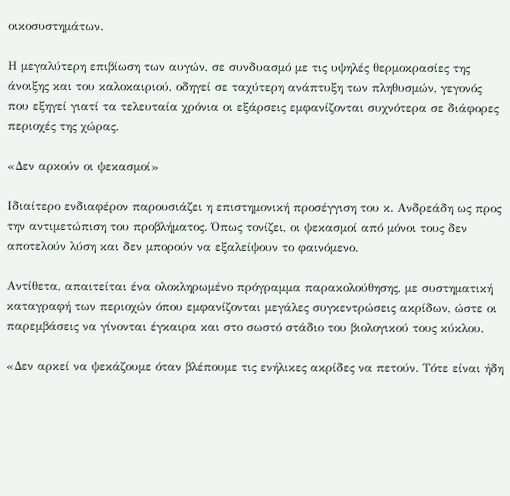οικοσυστημάτων.

Η μεγαλύτερη επιβίωση των αυγών, σε συνδυασμό με τις υψηλές θερμοκρασίες της άνοιξης και του καλοκαιριού, οδηγεί σε ταχύτερη ανάπτυξη των πληθυσμών, γεγονός που εξηγεί γιατί τα τελευταία χρόνια οι εξάρσεις εμφανίζονται συχνότερα σε διάφορες περιοχές της χώρας.

«Δεν αρκούν οι ψεκασμοί»

Ιδιαίτερο ενδιαφέρον παρουσιάζει η επιστημονική προσέγγιση του κ. Ανδρεάδη ως προς την αντιμετώπιση του προβλήματος. Όπως τονίζει, οι ψεκασμοί από μόνοι τους δεν αποτελούν λύση και δεν μπορούν να εξαλείψουν το φαινόμενο.

Αντίθετα, απαιτείται ένα ολοκληρωμένο πρόγραμμα παρακολούθησης, με συστηματική καταγραφή των περιοχών όπου εμφανίζονται μεγάλες συγκεντρώσεις ακρίδων, ώστε οι παρεμβάσεις να γίνονται έγκαιρα και στο σωστό στάδιο του βιολογικού τους κύκλου.

«Δεν αρκεί να ψεκάζουμε όταν βλέπουμε τις ενήλικες ακρίδες να πετούν. Τότε είναι ήδη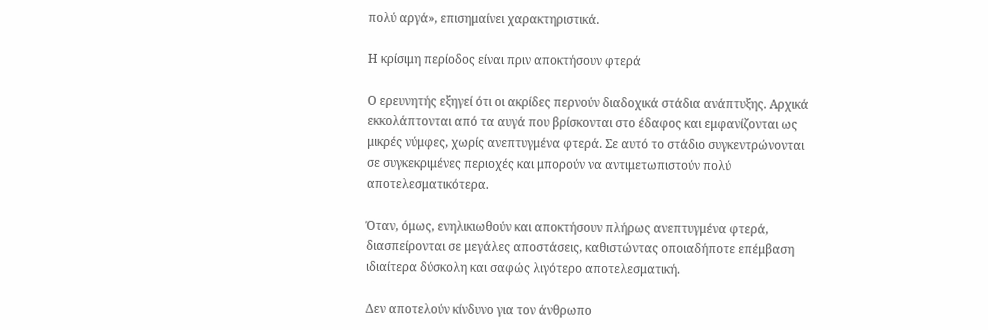πολύ αργά», επισημαίνει χαρακτηριστικά.

Η κρίσιμη περίοδος είναι πριν αποκτήσουν φτερά

Ο ερευνητής εξηγεί ότι οι ακρίδες περνούν διαδοχικά στάδια ανάπτυξης. Αρχικά εκκολάπτονται από τα αυγά που βρίσκονται στο έδαφος και εμφανίζονται ως μικρές νύμφες, χωρίς ανεπτυγμένα φτερά. Σε αυτό το στάδιο συγκεντρώνονται σε συγκεκριμένες περιοχές και μπορούν να αντιμετωπιστούν πολύ αποτελεσματικότερα.

Όταν, όμως, ενηλικιωθούν και αποκτήσουν πλήρως ανεπτυγμένα φτερά, διασπείρονται σε μεγάλες αποστάσεις, καθιστώντας οποιαδήποτε επέμβαση ιδιαίτερα δύσκολη και σαφώς λιγότερο αποτελεσματική.

Δεν αποτελούν κίνδυνο για τον άνθρωπο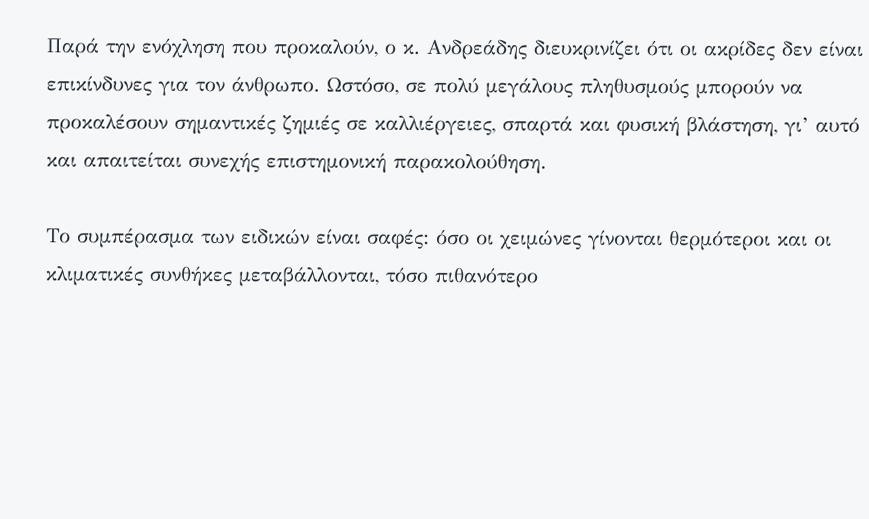Παρά την ενόχληση που προκαλούν, ο κ. Ανδρεάδης διευκρινίζει ότι οι ακρίδες δεν είναι επικίνδυνες για τον άνθρωπο. Ωστόσο, σε πολύ μεγάλους πληθυσμούς μπορούν να προκαλέσουν σημαντικές ζημιές σε καλλιέργειες, σπαρτά και φυσική βλάστηση, γι’ αυτό και απαιτείται συνεχής επιστημονική παρακολούθηση.

Το συμπέρασμα των ειδικών είναι σαφές: όσο οι χειμώνες γίνονται θερμότεροι και οι κλιματικές συνθήκες μεταβάλλονται, τόσο πιθανότερο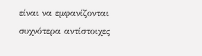είναι να εμφανίζονται συχνότερα αντίστοιχες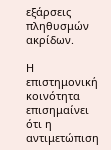εξάρσεις πληθυσμών ακρίδων.

Η επιστημονική κοινότητα επισημαίνει ότι η αντιμετώπιση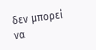δεν μπορεί να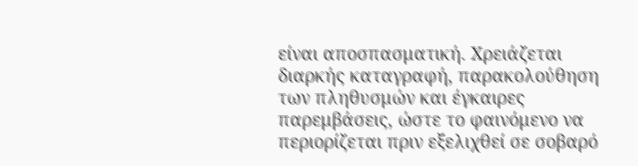είναι αποσπασματική. Χρειάζεται διαρκής καταγραφή, παρακολούθηση των πληθυσμών και έγκαιρες παρεμβάσεις, ώστε το φαινόμενο να περιορίζεται πριν εξελιχθεί σε σοβαρό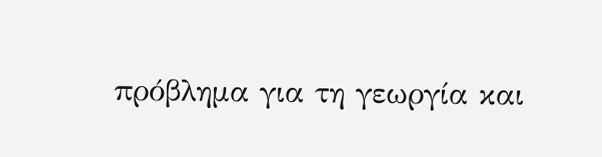πρόβλημα για τη γεωργία και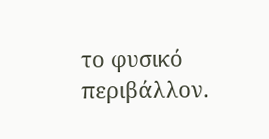το φυσικό περιβάλλον.